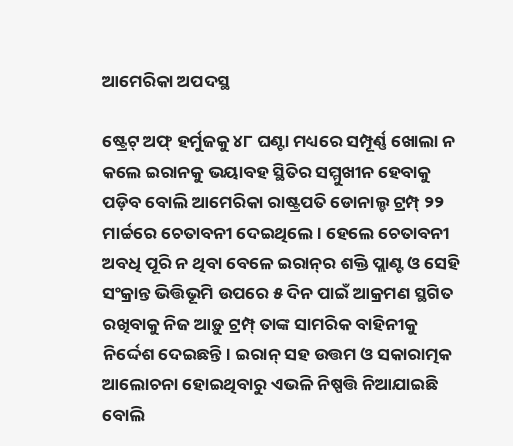ଆମେରିକା ଅପଦସ୍ଥ

ଷ୍ଟ୍ରେଟ୍‌ ଅଫ୍‌ ହର୍ମୁଜକୁ ୪୮ ଘଣ୍ଟା ମଧ୍ୟରେ ସମ୍ପୂର୍ଣ୍ଣ ଖୋଲା ନ କଲେ ଇରାନକୁ ଭୟାବହ ସ୍ଥିତିର ସମ୍ମୁଖୀନ ହେବାକୁ ପଡ଼ିବ ବୋଲି ଆମେରିକା ରାଷ୍ଟ୍ରପତି ଡୋନାଲ୍ଡ ଟ୍ରମ୍ପ୍‌ ୨୨ ମାର୍ଚ୍ଚରେ ଚେତାବନୀ ଦେଇଥିଲେ। ହେଲେ ଚେତାବନୀ ଅବଧି ପୂରି ନ ଥିବା ବେଳେ ଇରାନ୍‌ର ଶକ୍ତି ପ୍ଲାଣ୍ଟ ଓ ସେହି ସଂକ୍ରାନ୍ତ ଭିତ୍ତିଭୂମି ଉପରେ ୫ ଦିନ ପାଇଁ ଆକ୍ରମଣ ସ୍ଥଗିତ ରଖିବାକୁ ନିଜ ଆଡ଼ୁ ଟ୍ରମ୍ପ୍‌ ତାଙ୍କ ସାମରିକ ବାହିନୀକୁ ନିର୍ଦ୍ଦେଶ ଦେଇଛନ୍ତି। ଇରାନ୍‌ ସହ ଉତ୍ତମ ଓ ସକାରାତ୍ମକ ଆଲୋଚନା ହୋଇଥିବାରୁ ଏଭଳି ନିଷ୍ପତ୍ତି ନିଆଯାଇଛି ବୋଲି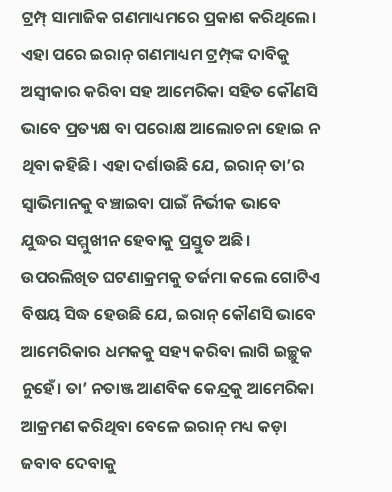ଟ୍ରମ୍ପ୍‌ ସାମାଜିକ ଗଣମାଧ୍ୟମରେ ପ୍ରକାଶ କରିଥିଲେ। ଏହା ପରେ ଇରାନ୍‌ ଗଣମାଧ୍ୟମ ଟ୍ରମ୍ପ୍‌ଙ୍କ ଦାବିକୁ ଅସ୍ବୀକାର କରିବା ସହ ଆମେରିକା ସହିତ କୌଣସି ଭାବେ ପ୍ରତ୍ୟକ୍ଷ ବା ପରୋକ୍ଷ ଆଲୋଚନା ହୋଇ ନ ଥିବା କହିଛି। ଏହା ଦର୍ଶାଉଛି ଯେ, ଇରାନ୍‌ ତା’ର ସ୍ବାଭିମାନକୁ ବଞ୍ଚାଇବା ପାଇଁ ନିର୍ଭୀକ ଭାବେ ଯୁଦ୍ଧର ସମ୍ମୁଖୀନ ହେବାକୁ ପ୍ରସ୍ତୁତ ଅଛି।
ଉପରଲିଖିତ ଘଟଣାକ୍ରମକୁ ତର୍ଜମା କଲେ ଗୋଟିଏ ବିଷୟ ସିଦ୍ଧ ହେଉଛି ଯେ, ଇରାନ୍‌ କୌଣସି ଭାବେ ଆମେରିକାର ଧମକକୁ ସହ୍ୟ କରିବା ଲାଗି ଇଚ୍ଛୁକ ନୁହେଁ। ତା’ ନତାଞ୍ଜ ଆଣବିକ କେନ୍ଦ୍ରକୁ ଆମେରିକା ଆକ୍ରମଣ କରିଥିବା ବେଳେ ଇରାନ୍‌ ମଧ୍ୟ କଡ଼ା ଜବାବ ଦେବାକୁ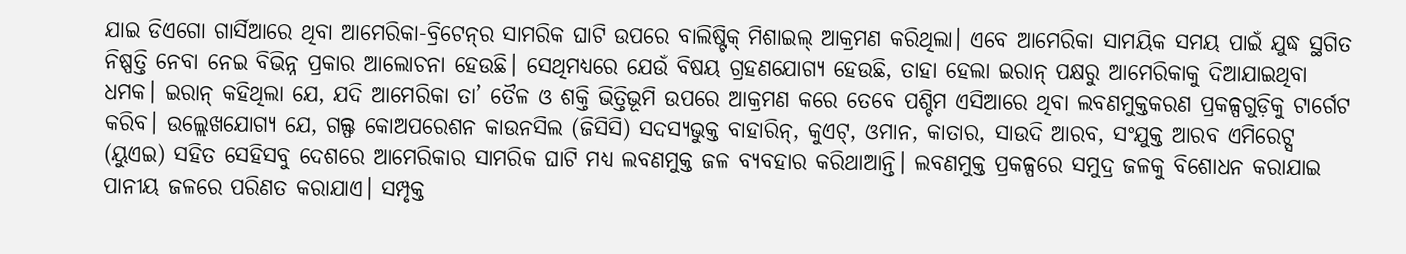ଯାଇ ଡିଏଗୋ ଗାର୍ସିଆରେ ଥିବା ଆମେରିକା-ବ୍ରିଟେନ୍‌ର ସାମରିକ ଘାଟି ଉପରେ ବାଲିଷ୍ଟିକ୍‌ ମିଶାଇଲ୍‌ ଆକ୍ରମଣ କରିଥିଲା। ଏବେ ଆମେରିକା ସାମୟିକ ସମୟ ପାଇଁ ଯୁଦ୍ଧ ସ୍ଥଗିତ ନିଷ୍ପତ୍ତି ନେବା ନେଇ ବିଭିନ୍ନ ପ୍ରକାର ଆଲୋଚନା ହେଉଛି। ସେଥିମଧ୍ୟରେ ଯେଉଁ ବିଷୟ ଗ୍ରହଣଯୋଗ୍ୟ ହେଉଛି, ତାହା ହେଲା ଇରାନ୍‌ ପକ୍ଷରୁ ଆମେରିକାକୁ ଦିଆଯାଇଥିବା ଧମକ। ଇରାନ୍‌ କହିଥିଲା ଯେ, ଯଦି ଆମେରିକା ତା’ ତୈଳ ଓ ଶକ୍ତି ଭିତ୍ତିଭୂମି ଉପରେ ଆକ୍ରମଣ କରେ ତେବେ ପଶ୍ଚିମ ଏସିଆରେ ଥିବା ଲବଣମୁକ୍ତକରଣ ପ୍ରକଳ୍ପଗୁଡ଼ିକୁ ଟାର୍ଗେଟ କରିବ। ଉଲ୍ଲେଖଯୋଗ୍ୟ ଯେ, ଗଲ୍ଫ କୋଅପରେଶନ କାଉନସିଲ (ଜିସିସି) ସଦସ୍ୟଭୁକ୍ତ ବାହାରିନ୍‌, କୁଏଟ୍‌, ଓମାନ, କାତାର, ସାଉଦି ଆରବ, ସଂଯୁକ୍ତ ଆରବ ଏମିରେଟ୍ସ (ୟୁଏଇ) ସହିତ ସେହିସବୁ ଦେଶରେ ଆମେରିକାର ସାମରିକ ଘାଟି ମଧ୍ୟ ଲବଣମୁକ୍ତ ଜଳ ବ୍ୟବହାର କରିଥାଆନ୍ତି। ଲବଣମୁକ୍ତ ପ୍ରକଳ୍ପରେ ସମୁଦ୍ର ଜଳକୁ ବିଶୋଧନ କରାଯାଇ ପାନୀୟ ଜଳରେ ପରିଣତ କରାଯାଏ। ସମ୍ପୃକ୍ତ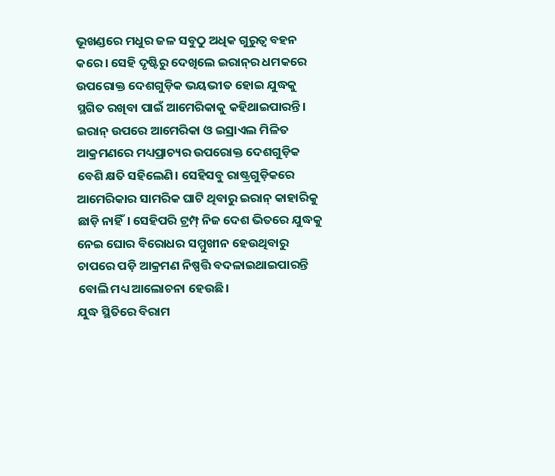ଭୂଖଣ୍ଡରେ ମଧୁର ଜଳ ସବୁଠୁ ଅଧିକ ଗୁରୁତ୍ୱ ବହନ କରେ। ସେହି ଦୃଷ୍ଟିରୁ ଦେଖିଲେ ଇରାନ୍‌ର ଧମକରେ ଉପରୋକ୍ତ ଦେଶଗୁଡ଼ିକ ଭୟଭୀତ ହୋଇ ଯୁଦ୍ଧକୁ ସ୍ଥଗିତ ରଖିବା ପାଇଁ ଆମେରିକାକୁ କହିଥାଇପାରନ୍ତି। ଇରାନ୍‌ ଉପରେ ଆମେରିକା ଓ ଇସ୍ରାଏଲ ମିଳିତ ଆକ୍ରମଣରେ ମଧ୍ୟପ୍ରାଚ୍ୟର ଉପରୋକ୍ତ ଦେଶଗୁଡ଼ିକ ବେଶି କ୍ଷତି ସହିଲେଣି। ସେହିସବୁ ରାଷ୍ଟ୍ରଗୁଡ଼ିକରେ ଆମେରିକାର ସାମରିକ ଘାଟି ଥିବାରୁ ଇରାନ୍‌ କାହାରିକୁ ଛାଡ଼ି ନାହିଁ। ସେହିପରି ଟ୍ରମ୍ପ୍‌ ନିଜ ଦେଶ ଭିତରେ ଯୁଦ୍ଧକୁ ନେଇ ଘୋର ବିରୋଧର ସମ୍ମୁଖୀନ ହେଉଥିବାରୁ ଚାପରେ ପଡ଼ି ଆକ୍ରମଣ ନିଷ୍ପତ୍ତି ବଦଳାଇଥାଇପାରନ୍ତି ବୋଲି ମଧ୍ୟ ଆଲୋଚନା ହେଉଛି।
ଯୁଦ୍ଧ ସ୍ଥିତିରେ ବିରାମ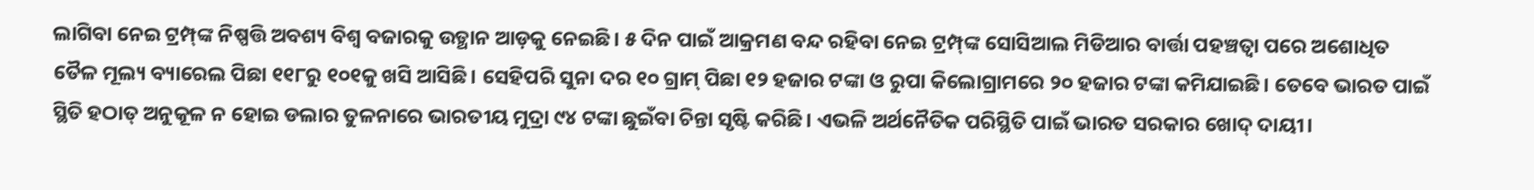ଲାଗିବା ନେଇ ଟ୍ରମ୍ପ୍‌ଙ୍କ ନିଷ୍ପତ୍ତି ଅବଶ୍ୟ ବିଶ୍ୱ ବଜାରକୁ ଉତ୍ଥାନ ଆଡ଼କୁ ନେଇଛି। ୫ ଦିନ ପାଇଁ ଆକ୍ରମଣ ବନ୍ଦ ରହିବା ନେଇ ଟ୍ରମ୍ପ୍‌ଙ୍କ ସୋସିଆଲ ମିଡିଆର ବାର୍ତ୍ତା ପହଞ୍ଚତ୍ବା ପରେ ଅଶୋଧିତ ତୈଳ ମୂଲ୍ୟ ବ୍ୟାରେଲ ପିଛା ୧୧୮ରୁ ୧୦୧କୁ ଖସି ଆସିଛି। ସେହିପରି ସୁନା ଦର ୧୦ ଗ୍ରାମ୍‌ ପିଛା ୧୨ ହଜାର ଟଙ୍କା ଓ ରୁପା କିଲୋଗ୍ରାମରେ ୨୦ ହଜାର ଟଙ୍କା କମିଯାଇଛି। ତେବେ ଭାରତ ପାଇଁ ସ୍ଥିତି ହଠାତ୍‌ ଅନୁକୂଳ ନ ହୋଇ ଡଲାର ତୁଳନାରେ ଭାରତୀୟ ମୁଦ୍ରା ୯୪ ଟଙ୍କା ଛୁଇଁବା ଚିନ୍ତା ସୃଷ୍ଟି କରିଛି। ଏଭଳି ଅର୍ଥନୈତିକ ପରିସ୍ଥିତି ପାଇଁ ଭାରତ ସରକାର ଖୋଦ୍‌ ଦାୟୀ।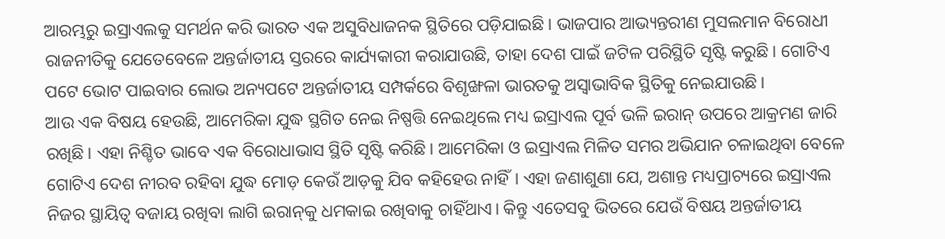ଆରମ୍ଭରୁ ଇସ୍ରାଏଲକୁ ସମର୍ଥନ କରି ଭାରତ ଏକ ଅସୁବିଧାଜନକ ସ୍ଥିତିରେ ପଡ଼ିଯାଇଛି। ଭାଜପାର ଆଭ୍ୟନ୍ତରୀଣ ମୁସଲମାନ ବିରୋଧୀ ରାଜନୀତିକୁ ଯେତେବେଳେ ଅନ୍ତର୍ଜାତୀୟ ସ୍ତରରେ କାର୍ଯ୍ୟକାରୀ କରାଯାଉଛି, ତାହା ଦେଶ ପାଇଁ ଜଟିଳ ପରିସ୍ଥିତି ସୃଷ୍ଟି କରୁଛି। ଗୋଟିଏ ପଟେ ଭୋଟ ପାଇବାର ଲୋଭ ଅନ୍ୟପଟେ ଅନ୍ତର୍ଜାତୀୟ ସମ୍ପର୍କରେ ବିଶୃଙ୍ଖଳା ଭାରତକୁ ଅସ୍ବାଭାବିକ ସ୍ଥିତିକୁ ନେଇଯାଉଛି।
ଆଉ ଏକ ବିଷୟ ହେଉଛି, ଆମେରିକା ଯୁଦ୍ଧ ସ୍ଥଗିତ ନେଇ ନିଷ୍ପତ୍ତି ନେଇଥିଲେ ମଧ୍ୟ ଇସ୍ରାଏଲ ପୂର୍ବ ଭଳି ଇରାନ୍‌ ଉପରେ ଆକ୍ରମଣ ଜାରି ରଖିଛି। ଏହା ନିଶ୍ଚିତ ଭାବେ ଏକ ବିରୋଧାଭାସ ସ୍ଥିତି ସୃଷ୍ଟି କରିଛି। ଆମେରିକା ଓ ଇସ୍ରାଏଲ ମିଳିତ ସମର ଅଭିଯାନ ଚଳାଇଥିବା ବେଳେ ଗୋଟିଏ ଦେଶ ନୀରବ ରହିବା ଯୁଦ୍ଧ ମୋଡ଼ କେଉଁ ଆଡ଼କୁ ଯିବ କହିହେଉ ନାହିଁ। ଏହା ଜଣାଶୁଣା ଯେ, ଅଶାନ୍ତ ମଧ୍ୟପ୍ରାଚ୍ୟରେ ଇସ୍ରାଏଲ ନିଜର ସ୍ଥାୟିତ୍ୱ ବଜାୟ ରଖିବା ଲାଗି ଇରାନ୍‌କୁ ଧମକାଇ ରଖିବାକୁ ଚାହିଁଥାଏ। କିନ୍ତୁ ଏତେସବୁ ଭିତରେ ଯେଉଁ ବିଷୟ ଅନ୍ତର୍ଜାତୀୟ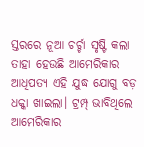ସ୍ତରରେ ନୂଆ ଚର୍ଚ୍ଚା ସୃଷ୍ଟି କଲା ତାହା ହେଉଛି ଆମେରିକାର ଆଧିପତ୍ୟ ଏହି ଯୁଦ୍ଧ ଯୋଗୁ ବଡ଼ ଧକ୍କା ଖାଇଲା। ଟ୍ରମ୍ପ୍‌ ଭାବିଥିଲେ ଆମେରିକାର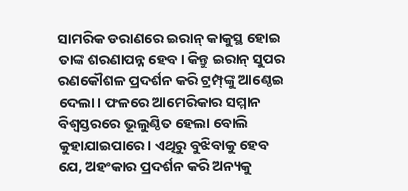ସାମରିକ ଡରାଣରେ ଇରାନ୍‌ କାକୁସ୍ଥ ହୋଇ ତାଙ୍କ ଶରଣାପନ୍ନ ହେବ। କିନ୍ତୁ ଇରାନ୍‌ ସୁପର ରଣକୌଶଳ ପ୍ରଦର୍ଶନ କରି ଟ୍ରମ୍ପ୍‌ଙ୍କୁ ଆଣ୍ଠେଇ ଦେଲା। ଫଳରେ ଆମେରିକାର ସମ୍ମାନ ବିଶ୍ୱସ୍ତରରେ ଭୂଲୁଣ୍ଠିତ ହେଲା ବୋଲି କୁହାଯାଇପାରେ। ଏଥିରୁ ବୁଝିବାକୁ ହେବ ଯେ, ଅହଂକାର ପ୍ରଦର୍ଶନ କରି ଅନ୍ୟକୁ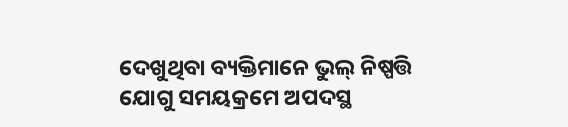ଦେଖୁଥିବା ବ୍ୟକ୍ତିମାନେ ଭୁଲ୍‌ ନିଷ୍ପତ୍ତି ଯୋଗୁ ସମୟକ୍ରମେ ଅପଦସ୍ଥ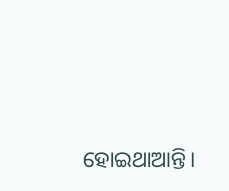ହୋଇଥାଆନ୍ତି।